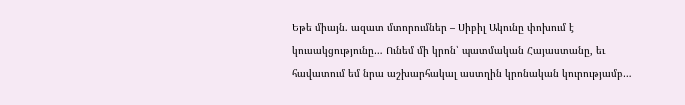Եթե միայն. ազատ մտորումներ – Սիբիլ Ակունը փոխում է կուսակցությունը… Ունեմ մի կրոն՝ պատմական Հայաստանը, եւ հավատում եմ նրա աշխարհակալ աստղին կրոնական կուրությամբ…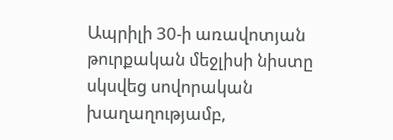Ապրիլի 30-ի առավոտյան թուրքական մեջլիսի նիստը սկսվեց սովորական խաղաղությամբ,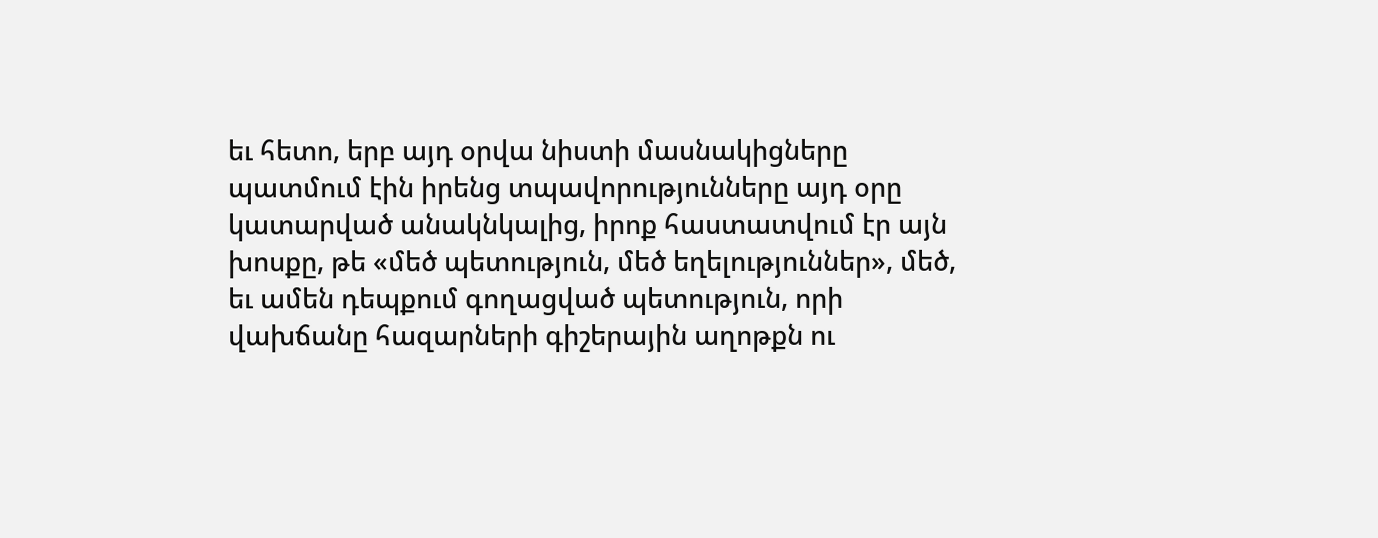եւ հետո, երբ այդ օրվա նիստի մասնակիցները պատմում էին իրենց տպավորությունները այդ օրը կատարված անակնկալից, իրոք հաստատվում էր այն խոսքը, թե «մեծ պետություն, մեծ եղելություններ», մեծ, եւ ամեն դեպքում գողացված պետություն, որի վախճանը հազարների գիշերային աղոթքն ու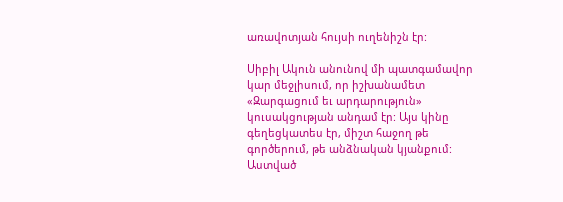առավոտյան հույսի ուղենիշն էր:

Սիբիլ Ակուն անունով մի պատգամավոր կար մեջլիսում, որ իշխանամետ «Զարգացում եւ արդարություն» կուսակցության անդամ էր: Այս կինը գեղեցկատես էր, միշտ հաջող թե գործերում, թե անձնական կյանքում: Աստված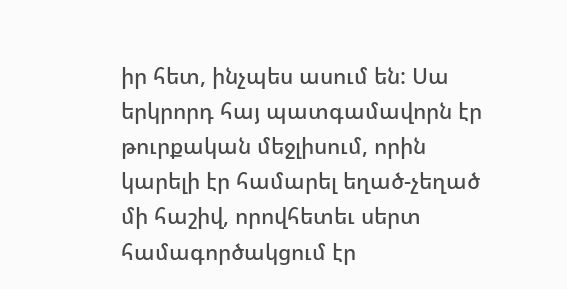իր հետ, ինչպես ասում են: Սա երկրորդ հայ պատգամավորն էր թուրքական մեջլիսում, որին կարելի էր համարել եղած-չեղած մի հաշիվ, որովհետեւ սերտ համագործակցում էր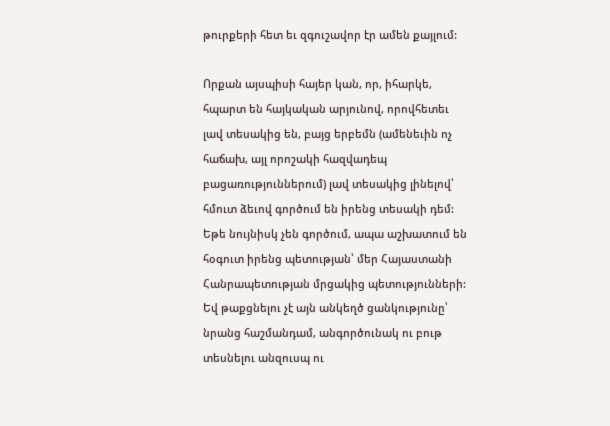թուրքերի հետ եւ զգուշավոր էր ամեն քայլում:

Որքան այսպիսի հայեր կան, որ, իհարկե, հպարտ են հայկական արյունով, որովհետեւ լավ տեսակից են, բայց երբեմն (ամենեւին ոչ հաճախ, այլ որոշակի հազվադեպ բացառություններում) լավ տեսակից լինելով՝ հմուտ ձեւով գործում են իրենց տեսակի դեմ: Եթե նույնիսկ չեն գործում, ապա աշխատում են հօգուտ իրենց պետության՝ մեր Հայաստանի Հանրապետության մրցակից պետությունների: Եվ թաքցնելու չէ այն անկեղծ ցանկությունը՝ նրանց հաշմանդամ, անգործունակ ու բութ տեսնելու անզուսպ ու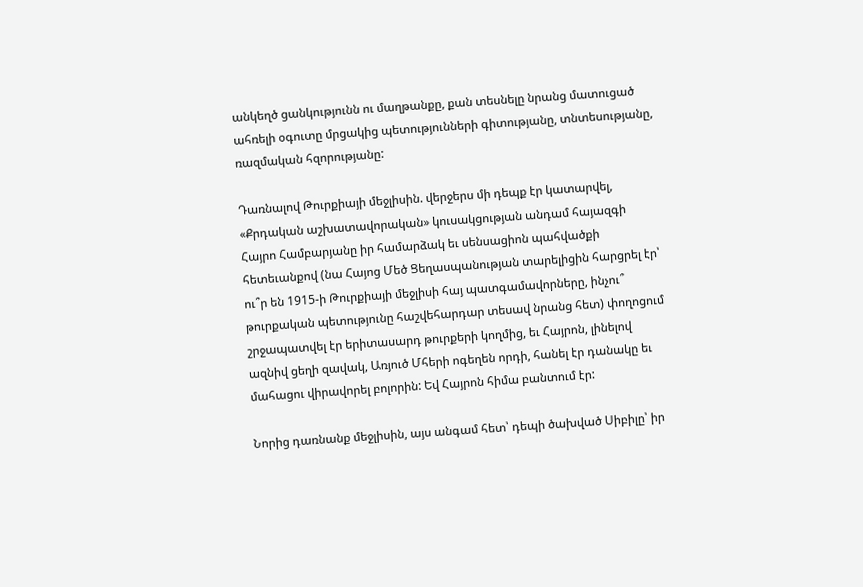անկեղծ ցանկությունն ու մաղթանքը, քան տեսնելը նրանց մատուցած ահռելի օգուտը մրցակից պետությունների գիտությանը, տնտեսությանը, ռազմական հզորությանը:

Դառնալով Թուրքիայի մեջլիսին. վերջերս մի դեպք էր կատարվել, «Քրդական աշխատավորական» կուսակցության անդամ հայազգի Հայրո Համբարյանը իր համարձակ եւ սենսացիոն պահվածքի հետեւանքով (նա Հայոց Մեծ Ցեղասպանության տարելիցին հարցրել էր՝ ու՞ր են 1915-ի Թուրքիայի մեջլիսի հայ պատգամավորները, ինչու՞ թուրքական պետությունը հաշվեհարդար տեսավ նրանց հետ) փողոցում շրջապատվել էր երիտասարդ թուրքերի կողմից, եւ Հայրոն, լինելով ազնիվ ցեղի զավակ, Առյուծ Մհերի ոգեղեն որդի, հանել էր դանակը եւ մահացու վիրավորել բոլորին: Եվ Հայրոն հիմա բանտում էր:

Նորից դառնանք մեջլիսին, այս անգամ հետ՝ դեպի ծախված Սիբիլը՝ իր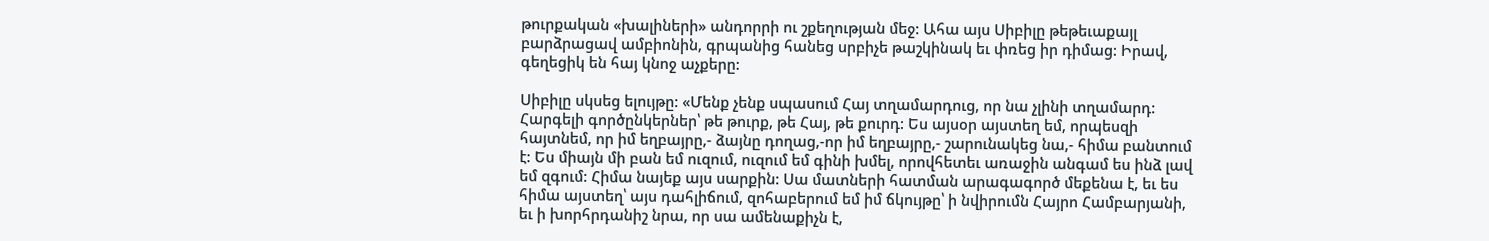թուրքական «խալիների» անդորրի ու շքեղության մեջ: Ահա այս Սիբիլը թեթեւաքայլ բարձրացավ ամբիոնին, գրպանից հանեց սրբիչե թաշկինակ եւ փռեց իր դիմաց: Իրավ, գեղեցիկ են հայ կնոջ աչքերը:

Սիբիլը սկսեց ելույթը: «Մենք չենք սպասում Հայ տղամարդուց, որ նա չլինի տղամարդ: Հարգելի գործընկերներ՝ թե թուրք, թե Հայ, թե քուրդ: Ես այսօր այստեղ եմ, որպեսզի հայտնեմ, որ իմ եղբայրը,- ձայնը դողաց,-որ իմ եղբայրը,- շարունակեց նա,- հիմա բանտում է: Ես միայն մի բան եմ ուզում, ուզում եմ գինի խմել, որովհետեւ առաջին անգամ ես ինձ լավ եմ զգում: Հիմա նայեք այս սարքին: Սա մատների հատման արագագործ մեքենա է, եւ ես հիմա այստեղ՝ այս դահլիճում, զոհաբերում եմ իմ ճկույթը՝ ի նվիրումն Հայրո Համբարյանի, եւ ի խորհրդանիշ նրա, որ սա ամենաքիչն է,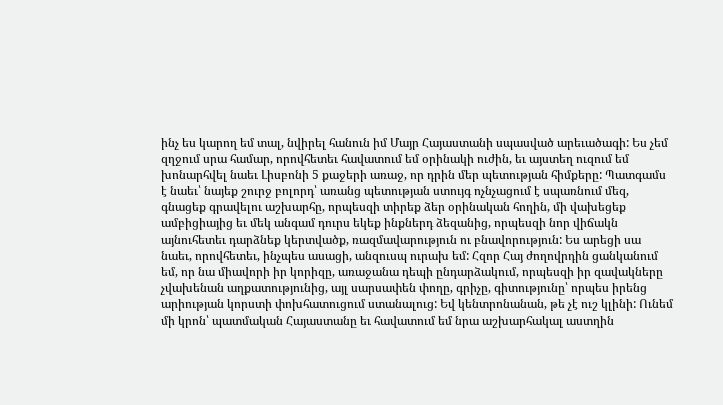ինչ ես կարող եմ տալ, նվիրել հանուն իմ Մայր Հայաստանի սպասված արեւածագի: Ես չեմ զղջում սրա համար, որովհետեւ հավատում եմ օրինակի ուժին, եւ այստեղ ուզում եմ խոնարհվել նաեւ Լիսբոնի 5 քաջերի առաջ, որ դրին մեր պետության հիմքերը: Պատգամս է նաեւ՝ նայեք շուրջ բոլորդ՝ առանց պետության ստույգ ոչնչացում է սպառնում մեզ, գնացեք գրավելու աշխարհը, որպեսզի տիրեք ձեր օրինական հողին, մի վախեցեք ամբիցիայից եւ մեկ անգամ դուրս եկեք ինքներդ ձեզանից, որպեսզի նոր վիճակն այնուհետեւ դարձնեք կերտվածք, ռազմավարություն ու բնավորություն: Ես արեցի սա նաեւ, որովհետեւ, ինչպես ասացի, անզուսպ ուրախ եմ: Հզոր Հայ ժողովրդին ցանկանում եմ, որ նա միավորի իր կորիզը, առաջանա դեպի ընդարձակում, որպեսզի իր զավակները չվախենան աղքատությունից, այլ սարսափեն փողը, գրիչը, գիտությունը՝ որպես իրենց արիության կորստի փոխհատուցում ստանալուց: Եվ կենտրոնանան, թե չէ ուշ կլինի: Ունեմ մի կրոն՝ պատմական Հայաստանը եւ հավատում եմ նրա աշխարհակալ աստղին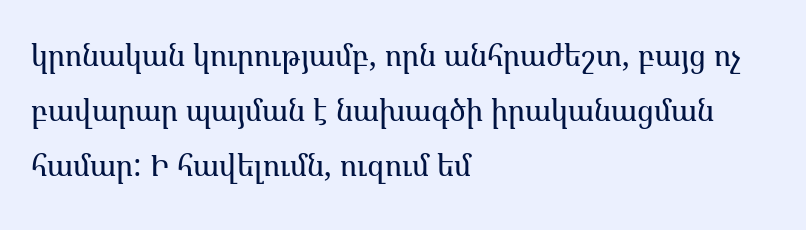կրոնական կուրությամբ, որն անհրաժեշտ, բայց ոչ բավարար պայման է նախագծի իրականացման համար: Ի հավելումն, ուզում եմ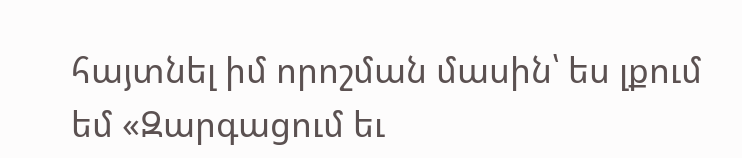հայտնել իմ որոշման մասին՝ ես լքում եմ «Զարգացում եւ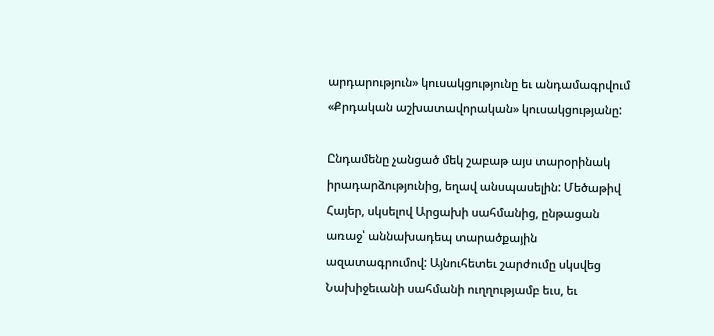արդարություն» կուսակցությունը եւ անդամագրվում «Քրդական աշխատավորական» կուսակցությանը:

Ընդամենը չանցած մեկ շաբաթ այս տարօրինակ իրադարձությունից, եղավ անսպասելին: Մեծաթիվ Հայեր, սկսելով Արցախի սահմանից, ընթացան առաջ՝ աննախադեպ տարածքային ազատագրումով: Այնուհետեւ շարժումը սկսվեց Նախիջեւանի սահմանի ուղղությամբ եւս, եւ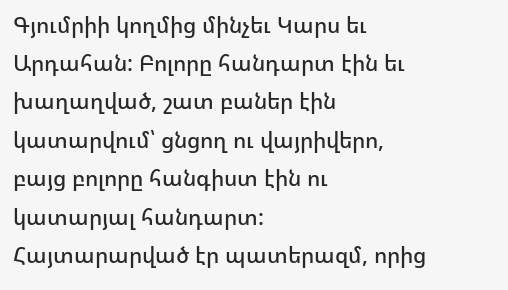Գյումրիի կողմից մինչեւ Կարս եւ Արդահան: Բոլորը հանդարտ էին եւ խաղաղված, շատ բաներ էին կատարվում՝ ցնցող ու վայրիվերո, բայց բոլորը հանգիստ էին ու կատարյալ հանդարտ: Հայտարարված էր պատերազմ, որից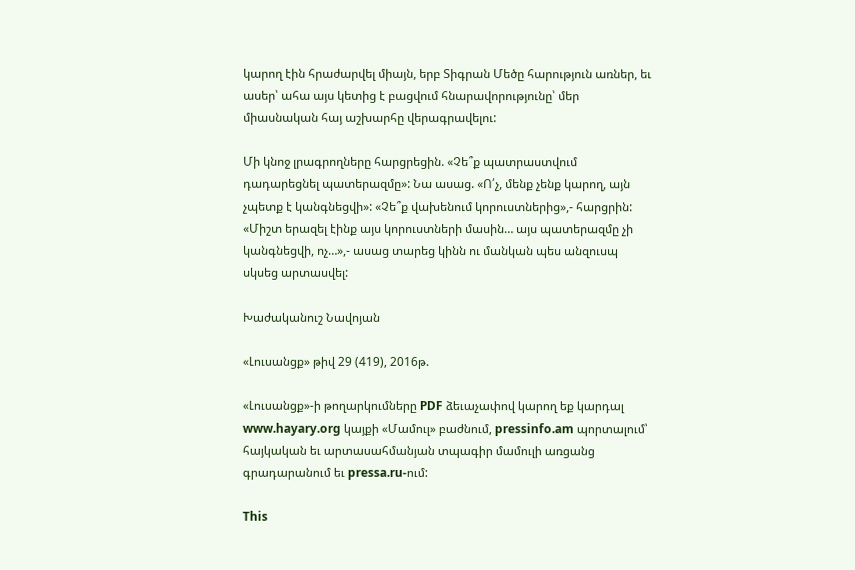կարող էին հրաժարվել միայն, երբ Տիգրան Մեծը հարություն առներ, եւ ասեր՝ ահա այս կետից է բացվում հնարավորությունը՝ մեր միասնական հայ աշխարհը վերագրավելու:

Մի կնոջ լրագրողները հարցրեցին. «Չե՞ք պատրաստվում դադարեցնել պատերազմը»: Նա ասաց. «Ո՛չ, մենք չենք կարող, այն չպետք է կանգնեցվի»: «Չե՞ք վախենում կորուստներից»,- հարցրին: «Միշտ երազել էինք այս կորուստների մասին… այս պատերազմը չի կանգնեցվի, ոչ…»,- ասաց տարեց կինն ու մանկան պես անզուսպ սկսեց արտասվել:

Խաժականուշ Նավոյան

«Լուսանցք» թիվ 29 (419), 2016թ.

«Լուսանցք»-ի թողարկումները PDF ձեւաչափով կարող եք կարդալ www.hayary.org կայքի «Մամուլ» բաժնում, pressinfo.am պորտալում՝ հայկական եւ արտասահմանյան տպագիր մամուլի առցանց գրադարանում եւ pressa.ru-ում:

This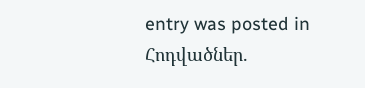entry was posted in Հոդվածներ.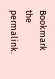Bookmark the permalink.